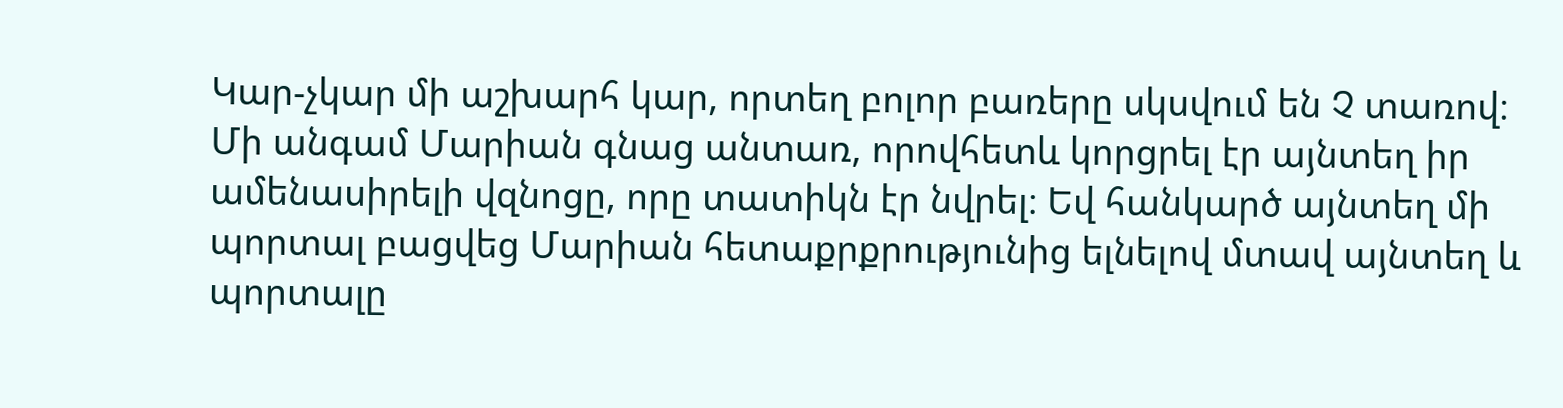Կար-չկար մի աշխարհ կար, որտեղ բոլոր բառերը սկսվում են Չ տառով։ Մի անգամ Մարիան գնաց անտառ, որովհետև կորցրել էր այնտեղ իր ամենասիրելի վզնոցը, որը տատիկն էր նվրել։ Եվ հանկարծ այնտեղ մի պորտալ բացվեց Մարիան հետաքրքրությունից ելնելով մտավ այնտեղ և պորտալը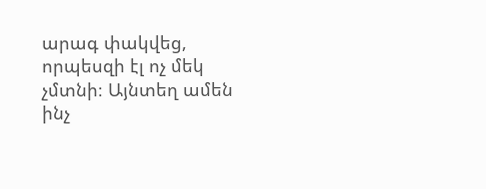արագ փակվեց, որպեսզի էլ ոչ մեկ չմտնի։ Այնտեղ ամեն ինչ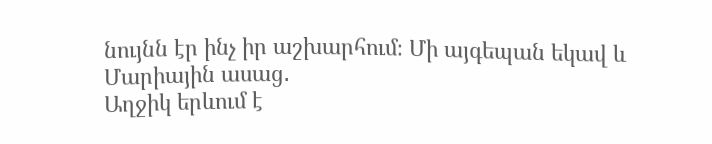նույնն էր ինչ իր աշխարհում։ Մի այգեպան եկավ և Մարիային ասաց․
Աղջիկ երևում է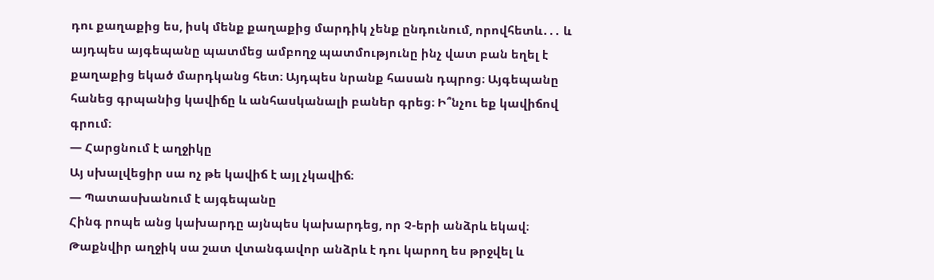դու քաղաքից ես, իսկ մենք քաղաքից մարդիկ չենք ընդունում, որովհետև․․․ և այդպես այգեպանը պատմեց ամբողջ պատմությունը ինչ վատ բան եղել է քաղաքից եկած մարդկանց հետ։ Այդպես նրանք հասան դպրոց։ Այգեպանը հանեց գրպանից կավիճը և անհասկանալի բաներ գրեց։ Ի՞նչու եք կավիճով գրում։
— Հարցնում է աղջիկը
Այ սխալվեցիր սա ոչ թե կավիճ է այլ չկավիճ։
— Պատասխանում է այգեպանը
Հինգ րոպե անց կախարդը այնպես կախարդեց, որ Չ-երի անձրև եկավ։
Թաքնվիր աղջիկ սա շատ վտանգավոր անձրև է դու կարող ես թրջվել և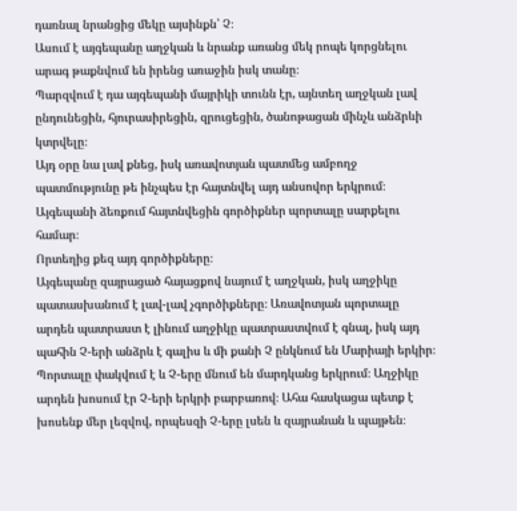դառնալ նրանցից մեկը այսինքն՝ Չ։
Ասում է այգեպանը աղջկան և նրանք առանց մեկ րոպե կորցնելու արագ թաքնվում են իրենց առաջին իսկ տանը։
Պարզվում է դա այգեպանի մայրիկի տունն էր, այնտեղ աղջկան լավ ընդունեցին, հյուրասիրեցին, զրուցեցին, ծանոթացան մինչև անձրևի կտրվելը։
Այդ օրը նա լավ քնեց, իսկ առավոտյան պատմեց ամբողջ պատմությունը թե ինչպես էր հայտնվել այդ անսովոր երկրում։
Այգեպանի ձեռքում հայտնվեցին գործիքներ պորտալը սարքելու համար։
Որտեղից քեզ այդ գործիքները։
Այգեպանը զայրացած հայացքով նայում է աղջկան, իսկ աղջիկը պատասխանում է լավ-լավ չգործիքները։ Առավոտյան պորտալը արդեն պատրաստ է լինում աղջիկը պատրաստվում է գնալ, իսկ այդ պահին Չ-երի անձրև է գալիս և մի քանի Չ ընկնում են Մարիայի երկիր։ Պորտալը փակվում է և Չ-երը մնում են մարդկանց երկրում։ Աղջիկը արդեն խոսում էր Չ-երի երկրի բարբառով։ Ահա հասկացա պետք է խոսենք մեր լեզվով, որպեսզի Չ-երը լսեն և զայրանան և պայթեն։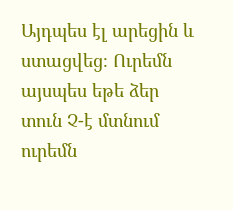Այդպես էլ արեցին և ստացվեց։ Ուրեմն այսպես եթե ձեր տուն Չ-է մտնում ուրեմն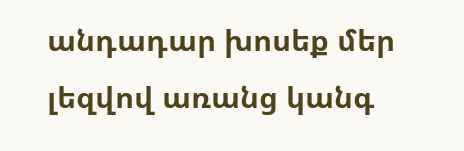անդադար խոսեք մեր լեզվով առանց կանգ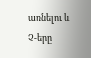առնելու և Չ-երը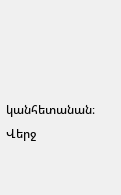կանհետանան։
Վերջ